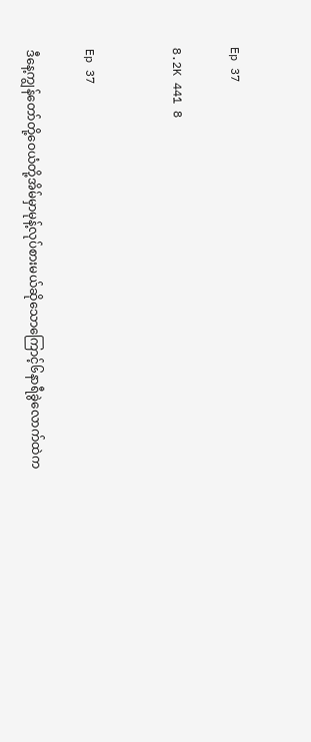Ep 37

8.2K 441 8


Ep 37

ဒီနေ့ကျွန်တော်တို့ဝေယံတို့အိမ်မှာမုန့်လုပ်စားမယ်ဆိုသောကြောင့်၆နာရီခွဲလောက်ထဲက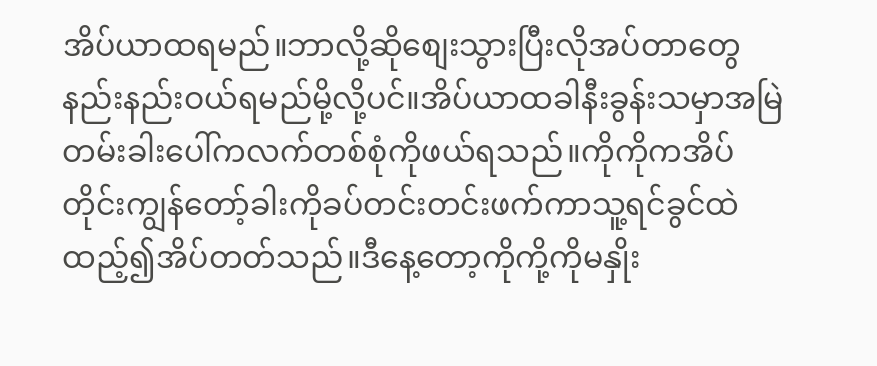အိပ်ယာထရမည်။ဘာလို့ဆိုစျေးသွားပြီးလိုအပ်တာတွေနည်းနည်းဝယ်ရမည်မို့လို့ပင်။အိပ်ယာထခါနီးခွန်းသမှာအမြဲတမ်းခါးပေါ်ကလက်တစ်စုံကိုဖယ်ရသည်။ကိုကိုကအိပ်တိုင်းကျွန်တော့်ခါးကိုခပ်တင်းတင်းဖက်ကာသူ့ရင်ခွင်ထဲထည့်၍အိပ်တတ်သည်။ဒီနေ့တော့ကိုကို့ကိုမနှိုး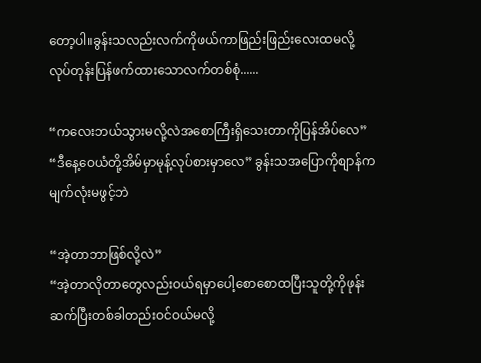တော့ပါ။ခွန်းသလည်းလက်ကိုဖယ်ကာဖြည်းဖြည်းလေးထမလို့လုပ်တုန်းပြန်ဖက်ထားသောလက်တစ်စုံ......

“ကလေးဘယ်သွားမလို့လဲအစောကြီးရှိသေးတာကိုပြန်အိပ်လေ”
“ဒီနေ့ဝေယံတို့အိမ်မှာမုန့်လုပ်စားမှာလေ” ခွန်းသအပြောကိုစျာန်ကမျက်လုံးမဖွင့်ဘဲ

“အဲ့တာဘာဖြစ်လို့လဲ”
“အဲ့တာလိုတာတွေလည်းဝယ်ရမှာပေါ့စောစောထပြီးသူတို့ကိုဖုန်းဆက်ပြီးတစ်ခါတည်းဝင်ဝယ်မလို့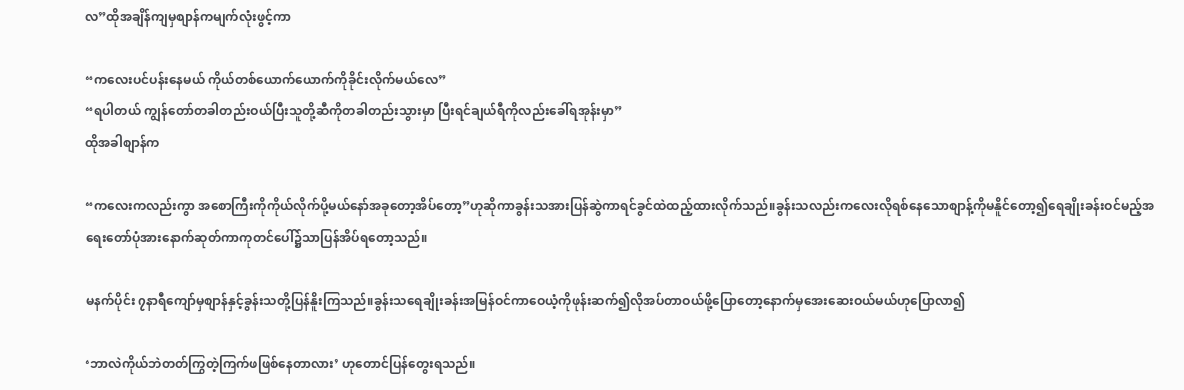လ”ထိုအချိန်ကျမှစျာန်ကမျက်လုံးဖွင့်ကာ

“ကလေးပင်ပန်းနေမယ် ကိုယ်တစ်ယောက်ယောက်ကိုခိုင်းလိုက်မယ်လေ”
“ရပါတယ် ကျွန်တော်တခါတည်းဝယ်ပြီးသူတို့ဆီကိုတခါတည်းသွားမှာ ပြီးရင်ချယ်ရီကိုလည်းခေါ်ရအုန်းမှာ”
ထိုအခါစျာန်က

“ကလေးကလည်းကွာ အစောကြီးကိုကိုယ်လိုက်ပို့မယ်နော်အခုတော့အိပ်တော့”ဟုဆိုကာခွန်းသအားပြန်ဆွဲကာရင်ခွင်ထဲထည့်ထားလိုက်သည်။ခွန်းသလည်းကလေးလိုရစ်နေသောစျာန့်ကိုမနိူင်တော့၍ရေချိုးခန်းဝင်မည့်အရေးတော်ပုံအားနောက်ဆုတ်ကာကုတင်ပေါ်၌သာပြန်အိပ်ရတော့သည်။

မနက်ပိုင်း ၇နာရီကျော်မှစျာန်နှင့်ခွန်းသတို့ပြန်နိူးကြသည်။ခွန်းသရေချိုးခန်းအမြန်ဝင်ကာဝေယံ့ကိုဖုန်းဆက်၍လိုအပ်တာဝယ်ဖို့ပြောတော့နောက်မှအေးဆေးဝယ်မယ်ဟုပြောလာ၍

‘ဘာလဲကိုယ်ဘဲတတ်ကြွတဲ့ကြက်ဖဖြစ်နေတာလား’ ဟုတောင်ပြန်တွေးရသည်။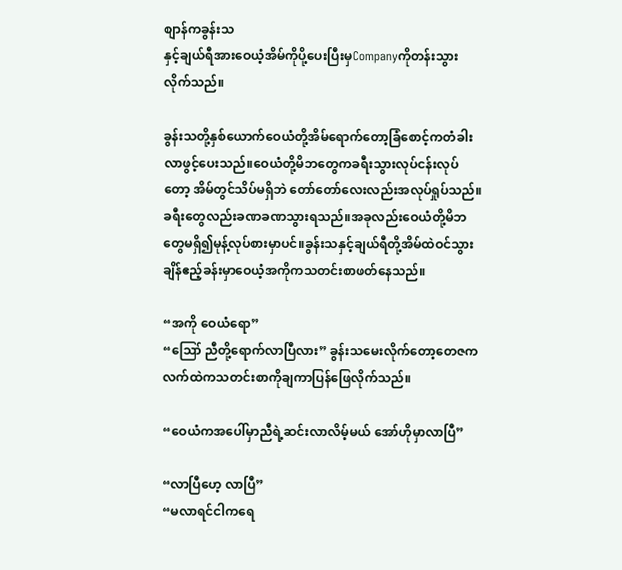စျာန်ကခွန်းသ
နှင့်ချယ်ရီအားဝေယံ့အိမ်ကိုပို့ပေးပြီးမှCompanyကိုတန်းသွားလိုက်သည်။

ခွန်းသတို့နှစ်ယောက်ဝေယံတို့အိမ်ရောက်တော့ခြံစောင့်ကတံခါးလာဖွင့်ပေးသည်။ဝေယံတို့မိဘတွေကခရီးသွားလုပ်ငန်းလုပ်တော့ အိမ်တွင်သိပ်မရှိဘဲ တော်တော်လေးလည်းအလုပ်ရှုပ်သည်။ခရီးတွေလည်းခဏခဏသွားရသည်။အခုလည်းဝေယံတို့မိဘတွေမရှိ၍မုန့်လုပ်စားမှာပင်။ခွန်းသနှင့်ချယ်ရီတို့အိမ်ထဲဝင်သွားချိန်ဧည့်ခန်းမှာဝေယံ့အကိုကသတင်းစာဖတ်နေသည်။

“အကို ဝေယံရော”
“ဪ ညီတို့ရောက်လာပြီလား” ခွန်းသမေးလိုက်တော့တေဇကလက်ထဲကသတင်းစာကိုချကာပြန်ဖြေလိုက်သည်။

“ဝေယံကအပေါ်မှာညီရဲ့ဆင်းလာလိမ့်မယ် အော်ဟိုမှာလာပြီ”

“လာပြီဟေ့ လာပြီ”
“မလာရင်ငါကရေ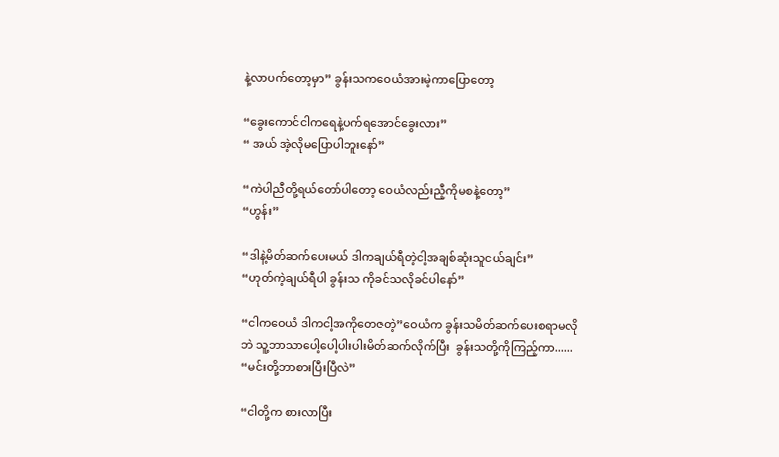နဲ့လာပက်တော့မှာ” ခွန်းသကဝေယံအားမဲ့ကာပြောတော့

“ခွေးကောင်ငါကရေနဲ့ပက်ရအောင်ခွေးလား”
“ အယ် အဲ့လိုမပြောပါဘူးနော်”

“ကဲပါညီတို့ရယ်တော်ပါတော့ ဝေယံလည်းညီ့ကိုမစနဲ့တော့”
“ဟွန်း”

“ဒါနဲ့မိတ်ဆက်ပေးမယ် ဒါကချယ်ရီတဲ့ငါ့အချစ်ဆုံးသူငယ်ချင်း”
“ဟုတ်ကဲ့ချယ်ရီပါ ခွန်းသ ကိုခင်သလိုခင်ပါနော်”

“ငါကဝေယံ ဒါကငါ့အကိုတေဇတဲ့”ဝေယံက ခွန်းသမိတ်ဆက်ပေးစရာမလိုဘဲ သူ့ဘာသာပေါ့ပေါ့ပါးပါးမိတ်ဆက်လိုက်ပြီး  ခွန်းသတို့ကိုကြည့်ကာ......
“မင်းတို့ဘာစားပြီးပြီလဲ”

“ငါတို့က စားလာပြီး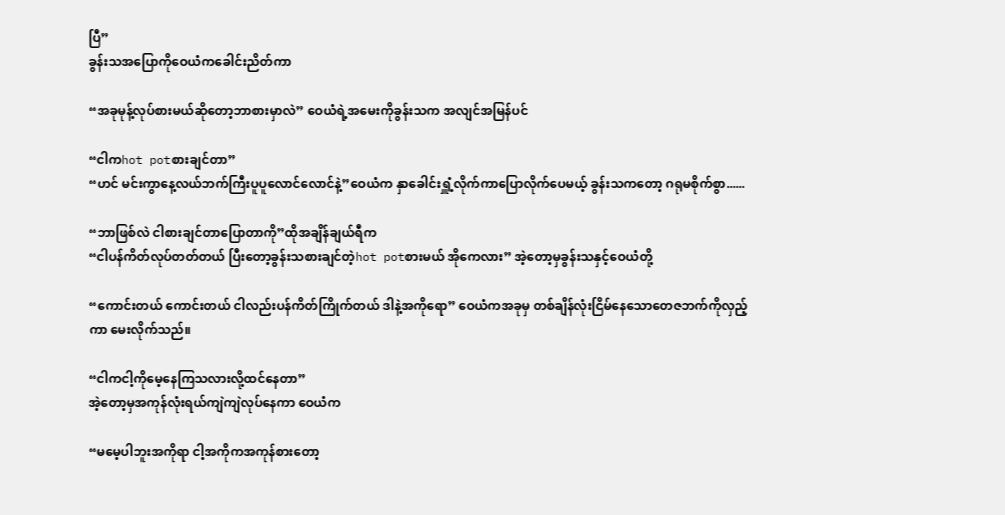ပြီ”
ခွန်းသအပြောကိုဝေယံကခေါင်းညိတ်ကာ

“အခုမုန့်လုပ်စားမယ်ဆိုတော့ဘာစားမှာလဲ” ဝေယံရဲ့အမေးကိုခွန်းသက အလျင်အမြန်ပင်

“ငါကhot potစားချင်တာ”
“ဟင် မင်းကွာနေ့လယ်ဘက်ကြီးပူပူလောင်လောင်နဲ့”ဝေယံက နှာခေါင်းရှူံ့လိုက်ကာပြောလိုက်ပေမယ့် ခွန်းသကတော့ ဂရုမစိုက်စွာ......

“ဘာဖြစ်လဲ ငါစားချင်တာပြောတာကို”ထိုအချိန်ချယ်ရီက
“ငါပန်ကိတ်လုပ်တတ်တယ် ပြီးတော့ခွန်းသစားချင်တဲ့hot potစားမယ် အိုကေလား” အဲ့တော့မှခွန်းသနှင့်ဝေယံတို့

“ကောင်းတယ် ကောင်းတယ် ငါလည်းပန်ကိတ်ကြိုက်တယ် ဒါနဲ့အကိုရော” ဝေယံကအခုမှ တစ်ချိန်လုံးငြိမ်နေသောတေဇဘက်ကိုလှည့်ကာ မေးလိုက်သည်။

“ငါကငါ့ကိုမေ့နေကြသလားလို့ထင်နေတာ”
အဲ့တော့မှအကုန်လုံးရယ်ကျဲကျဲလုပ်နေကာ ဝေယံက

“မမေ့ပါဘူးအကိုရာ ငါ့အကိုကအကုန်စားတော့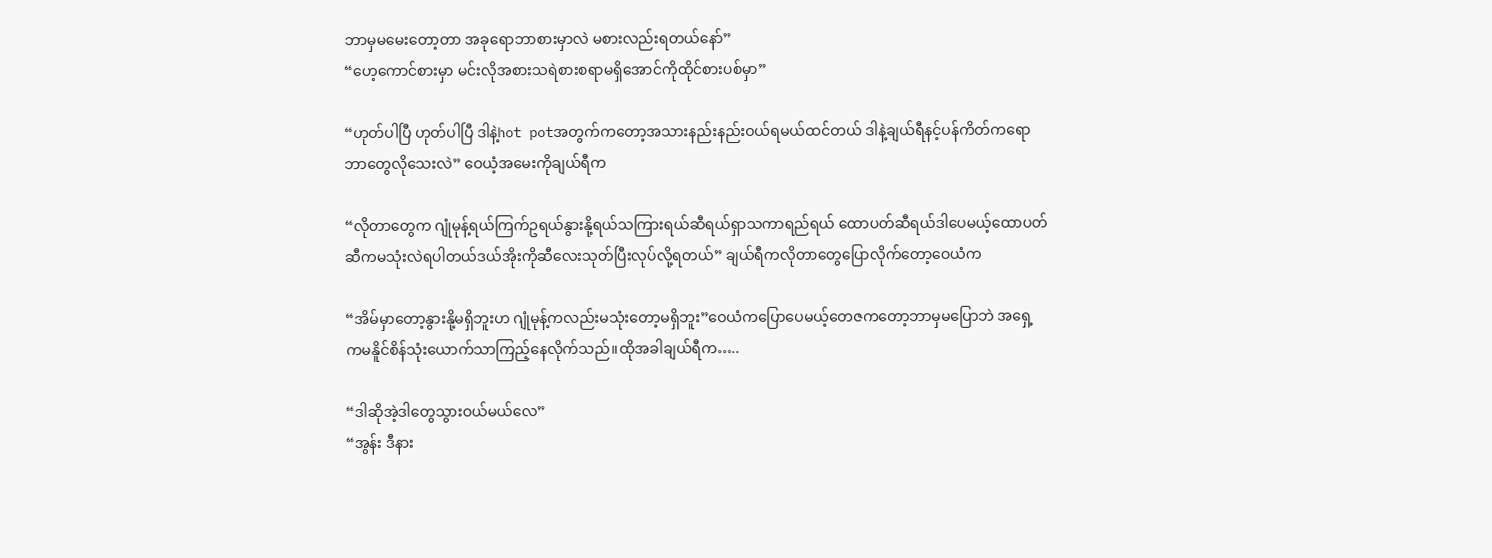ဘာမှမမေးတော့တာ အခုရောဘာစားမှာလဲ မစားလည်းရတယ်နော်”
“ဟေ့ကောင်စားမှာ မင်းလိုအစားသရဲစားစရာမရှိအောင်ကိုထိုင်စားပစ်မှာ”

“ဟုတ်ပါပြီ ဟုတ်ပါပြီ ဒါနဲ့hot potအတွက်ကတော့အသားနည်းနည်းဝယ်ရမယ်ထင်တယ် ဒါနဲ့ချယ်ရီနင့်ပန်ကိတ်ကရောဘာတွေလိုသေးလဲ” ဝေယံ့အမေးကိုချယ်ရီက

“လိုတာတွေက ဂျုံမုန့်ရယ်ကြက်ဥရယ်နွားနို့ရယ်သကြားရယ်ဆီရယ်ရှာသကာရည်ရယ် ထောပတ်ဆီရယ်ဒါပေမယ့်ထောပတ်ဆီကမသုံးလဲရပါတယ်ဒယ်အိုးကိုဆီလေးသုတ်ပြီးလုပ်လို့ရတယ်” ချယ်ရီကလိုတာတွေပြောလိုက်တော့ဝေယံက

“အိမ်မှာတော့နွားနို့မရှိဘူးဟ ဂျုံမုန့်ကလည်းမသုံးတော့မရှိဘူး”ဝေယံကပြောပေမယ့်တေဇကတော့ဘာမှမပြောဘဲ အရှေ့ကမနိူင်စိန်သုံးယောက်သာကြည့်နေလိုက်သည်။ထိုအခါချယ်ရီက…..

“ဒါဆိုအဲ့ဒါတွေသွားဝယ်မယ်လေ”
“အွန်း ဒီနား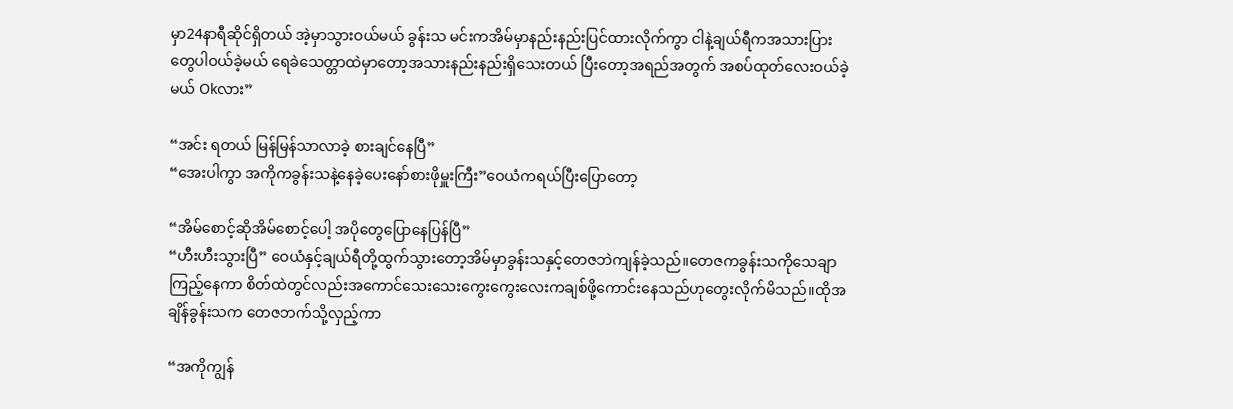မှာ24နာရီဆိုင်ရှိတယ် အဲ့မှာသွားဝယ်မယ် ခွန်းသ မင်းကအိမ်မှာနည်းနည်းပြင်ထားလိုက်ကွာ ငါနဲ့ချယ်ရီကအသားပြားတွေပါဝယ်ခဲ့မယ် ရေခဲသေတ္တာထဲမှာတော့အသားနည်းနည်းရှိသေးတယ် ပြီးတော့အရည်အတွက် အစပ်ထုတ်လေးဝယ်ခဲ့မယ် Okလား”

“အင်း ရတယ် မြန်မြန်သာလာခဲ့ စားချင်နေပြီ”
“အေးပါကွာ အကိုကခွန်းသနဲ့နေခဲ့ပေးနော်စားဖိုမှူးကြီး”ဝေယံကရယ်ပြီးပြောတော့

“အိမ်စောင့်ဆိုအိမ်စောင့်ပေါ့ အပိုတွေပြောနေပြန်ပြီ”
“ဟီးဟီးသွားပြီ” ဝေယံနှင့်ချယ်ရီတို့ထွက်သွားတော့အိမ်မှာခွန်းသနှင့်တေဇဘဲကျန်ခဲ့သည်။တေဇကခွန်းသကိုသေချာကြည့်နေကာ စိတ်ထဲတွင်လည်းအကောင်သေးသေးကွေးကွေးလေးကချစ်ဖို့ကောင်းနေသည်ဟုတွေးလိုက်မိသည်။ထိုအချိန်ခွန်းသက တေဇဘက်သို့လှည့်ကာ

“အကိုကျွန်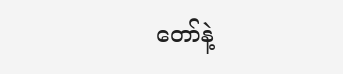တော်နဲ့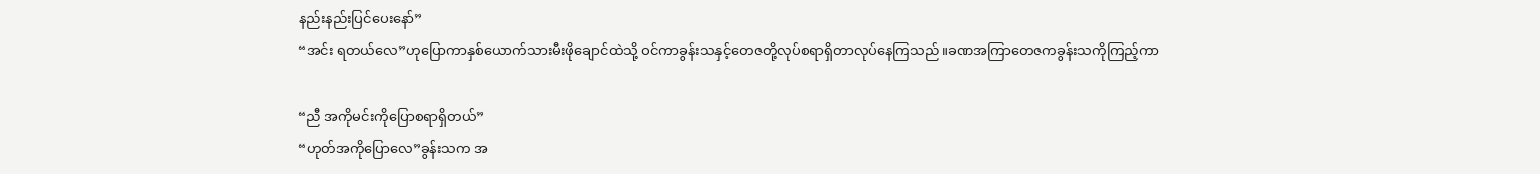နည်းနည်းပြင်ပေးနော်”
“အင်း ရတယ်လေ”ဟုပြောကာနှစ်ယောက်သားမီးဖိုချောင်ထဲသို့ ဝင်ကာခွန်းသနှင့်တေဇတို့လုပ်စရာရှိတာလုပ်နေကြသည်။ခဏအကြာတေဇကခွန်းသကိုကြည့်ကာ

“ညီ အကိုမင်းကိုပြောစရာရှိတယ်”
“ဟုတ်အကိုပြောလေ”ခွန်းသက အ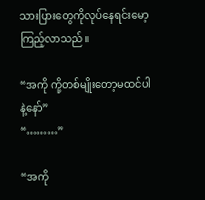သားပြားတွေကိုလုပ်နေရင်းမော့ကြည့်လာသည်။

“အကို ကို့တစ်မျိုးတော့မထင်ပါနဲ့နော်”
“………”

“အကို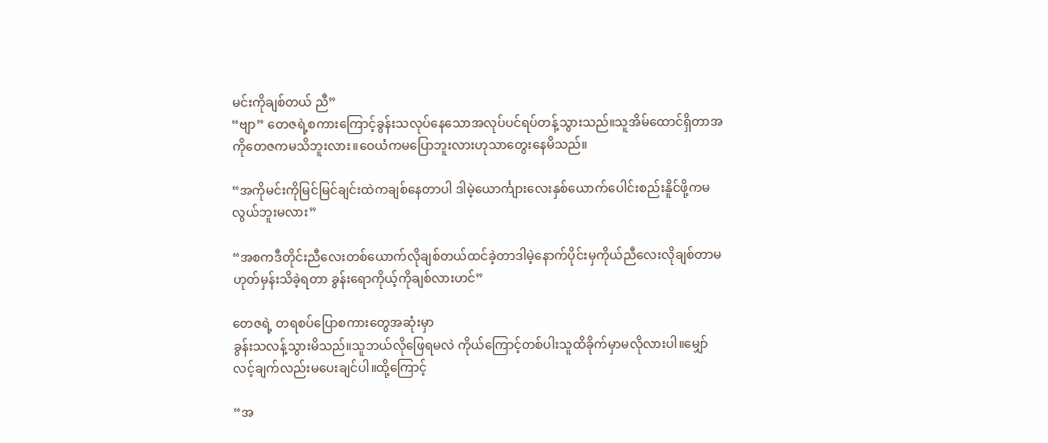မင်းကိုချစ်တယ် ညီ”
“ဗျာ” တေဇရဲ့စကားကြောင့်ခွန်းသလုပ်နေသောအလုပ်ပင်ရပ်တန့်သွားသည်။သူအိမ်ထောင်ရှိတာအကိုတေဇကမသိဘူးလား။ဝေယံကမပြောဘူးလားဟုသာတွေးနေမိသည်။

“အကိုမင်းကိုမြင်မြင်ချင်းထဲကချစ်နေတာပါ ဒါမဲ့ယောင်္ကျားလေးနှစ်ယောက်ပေါင်းစည်းနိူင်ဖို့ကမလွယ်ဘူးမလား”

“အစကဒီတိုင်းညီလေးတစ်ယောက်လိုချစ်တယ်ထင်ခဲ့တာဒါမဲ့နောက်ပိုင်းမှကိုယ်ညီလေးလိုချစ်တာမဟုတ်မှန်းသိခဲ့ရတာ ခွန်းရောကိုယ့်ကိုချစ်လားဟင်”

တေဇရဲ့ တရစပ်ပြောစကားတွေအဆုံးမှာ
ခွန်းသလန့်သွားမိသည်။သူဘယ်လိုဖြေရမလဲ ကိုယ်ကြောင့်တစ်ပါးသူထိခိုက်မှာမလိုလားပါ။မျှော်လင့်ချက်လည်းမပေးချင်ပါ။ထို့ကြောင့်

“အ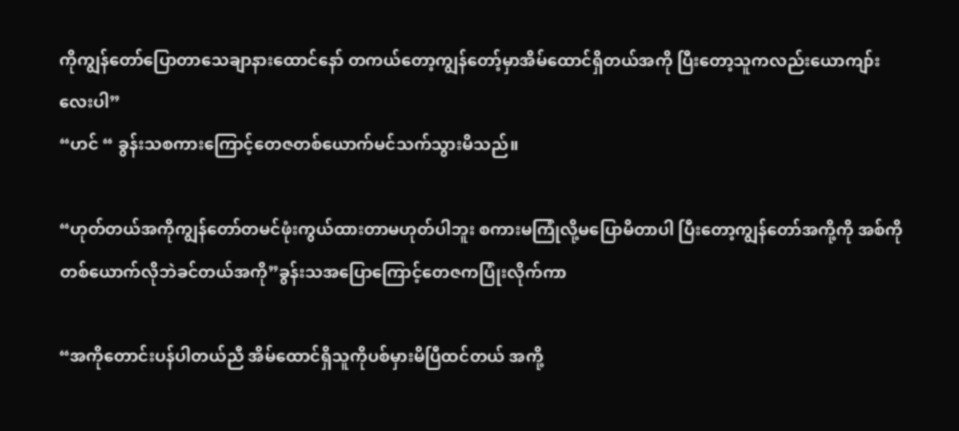ကိုကျွန်တော်ပြောတာသေချာနားထောင်နော် တကယ်တော့ကျွန်တော့်မှာအိမ်ထောင်ရှိတယ်အကို ပြီးတော့သူကလည်းယောကျာ်းလေးပါ”
“ဟင် “ ခွန်းသစကားကြောင့်တေဇတစ်ယောက်မင်သက်သွားမိသည်။

“ဟုတ်တယ်အကိုကျွန်တော်တမင်ဖုံးကွယ်ထားတာမဟုတ်ပါဘူး စကားမကြုံလို့မပြောမိတာပါ ပြီးတော့ကျွန်တော်အကို့ကို အစ်ကိုတစ်ယောက်လိုဘဲခင်တယ်အကို”ခွန်းသအပြောကြောင့်တေဇကပြုံးလိုက်ကာ

“အကိုတောင်းပန်ပါတယ်ညီ အိမ်ထောင်ရှိသူကိုပစ်မှားမိပြီထင်တယ် အကို့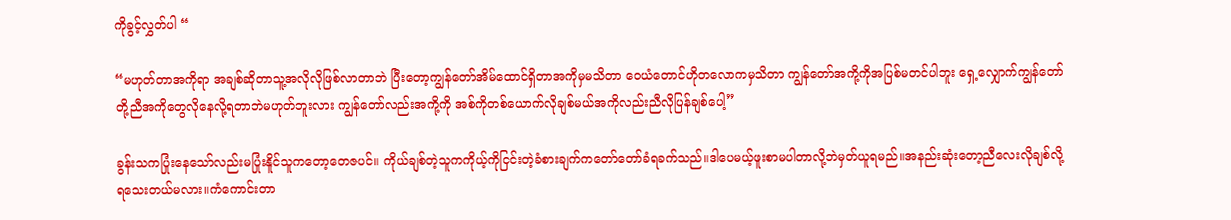ကိုခွင့်လွှတ်ပါ “

“မဟုတ်တာအကိုရာ အချစ်ဆိုတာသူ့အလိုလိုဖြစ်လာတာဘဲ ပြီးတော့ကျွန်တော်အိမ်ထောင်ရှိတာအကိုမှမသိတာ ဝေယံတောင်ဟိုတလောကမှသိတာ ကျွန်တော်အကို့ကိုအပြစ်မတင်ပါဘူး ရှေ့လျှောက်ကျွန်တော်တို့ညီအကိုတွေလိုနေလို့ရတာဘဲမဟုတ်ဘူးလား ကျွန်တော်လည်းအကို့ကို အစ်ကိုတစ်ယောက်လိုချစ်မယ်အကိုလည်းညီလိုပြန်ချစ်ပေါ့”

ခွန်းသကပြုံးနေသော်လည်းမပြုံးနိူင်သူကတော့တေဇပင်။ ကိုယ်ချစ်တဲ့သူကကိုယ့်ကိုငြင်းတဲ့ခံစားချက်ကတော်တော်ခံရခက်သည်။ဒါပေမယ့်ဖူးစာမပါတာလို့ဘဲမှတ်ယူရမည်။အနည်းဆုံးတော့ညီလေးလိုချစ်လို့ရသေးတယ်မလား။ကံကောင်းတာ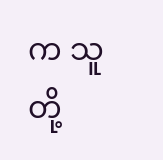က သူတို့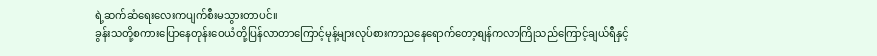ရဲ့ဆက်ဆံရေးလေးကပျက်စီးမသွားတာပင်။
ခွန်းသတို့စကားပြောနေတုန်းဝေယံတို့ပြန်လာတာကြောင့်မုန့်များလုပ်စားကာညနေရောက်တော့စျန်ကလာကြိုသည်ကြောင့်ချယ်ရီနှင့်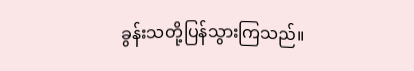ခွန်းသတို့ပြန်သွားကြသည်။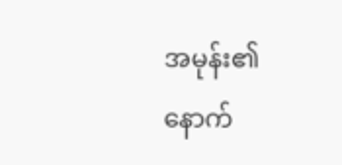အမုန်း၏နောက်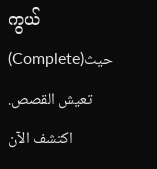ကွယ်(Complete)حيث تعيش القصص. اكتشف الآن